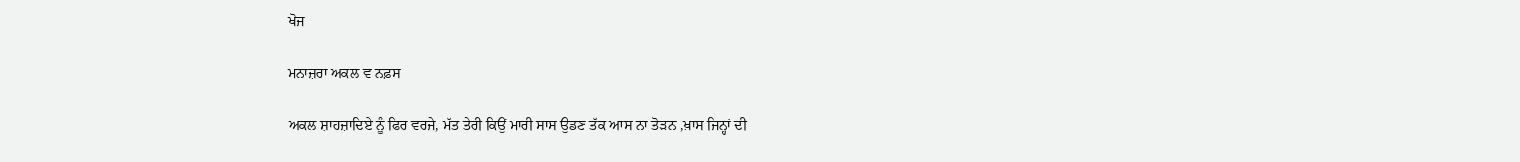ਖੋਜ

ਮਨਾਜ਼ਰਾ ਅਕਲ ਵ ਨਫ਼ਸ

ਅਕਲ ਸ਼ਾਹਜ਼ਾਦਿਏ ਨੂੰ ਫਿਰ ਵਰਜੇ, ਮੱਤ ਤੇਰੀ ਕਿਉਂ ਮਾਰੀ ਸਾਸ ਉਡਣ ਤੱਕ ਆਸ ਨਾ ਤੋੜਨ ,ਖ਼ਾਸ ਜਿਨ੍ਹਾਂ ਦੀ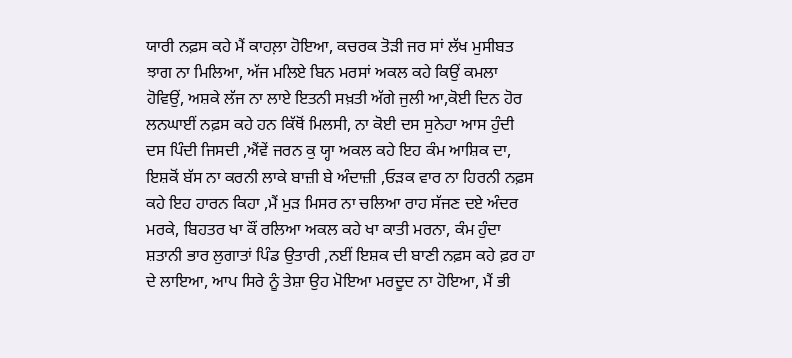ਯਾਰੀ ਨਫ਼ਸ ਕਹੇ ਮੈਂ ਕਾਹਲ਼ਾ ਹੋਇਆ, ਕਚਰਕ ਤੋੜੀ ਜਰ ਸਾਂ ਲੱਖ ਮੁਸੀਬਤ ਝਾਗ ਨਾ ਮਿਲਿਆ, ਅੱਜ ਮਲਿਏ ਬਿਨ ਮਰਸਾਂ ਅਕਲ ਕਹੇ ਕਿਉਂ ਕਮਲਾ ਹੋਵਿਉਂ, ਅਸ਼ਕੇ ਲੱਜ ਨਾ ਲਾਏ ਇਤਨੀ ਸਖ਼ਤੀ ਅੱਗੇ ਜੁਲੀ ਆ,ਕੋਈ ਦਿਨ ਹੋਰ ਲਨਘਾਈਂ ਨਫ਼ਸ ਕਹੇ ਹਨ ਕਿੱਥੋਂ ਮਿਲਸੀ, ਨਾ ਕੋਈ ਦਸ ਸੁਨੇਹਾ ਆਸ ਹੁੰਦੀ ਦਸ ਪਿੰਦੀ ਜਿਸਦੀ ,ਐਂਵੇਂ ਜਰਨ ਕੁ ਯ੍ਹਾ ਅਕਲ ਕਹੇ ਇਹ ਕੰਮ ਆਸ਼ਿਕ ਦਾ, ਇਸ਼ਕੋਂ ਬੱਸ ਨਾ ਕਰਨੀ ਲਾਕੇ ਬਾਜ਼ੀ ਬੇ ਅੰਦਾਜ਼ੀ ,ਓੜਕ ਵਾਰ ਨਾ ਹਿਰਨੀ ਨਫ਼ਸ ਕਹੇ ਇਹ ਹਾਰਨ ਕਿਹਾ ,ਮੈਂ ਮੁੜ ਮਿਸਰ ਨਾ ਚਲਿਆ ਰਾਹ ਸੱਜਣ ਦਏ ਅੰਦਰ ਮਰਕੇ, ਬਿਹਤਰ ਖਾ ਕੌਂ ਰਲਿਆ ਅਕਲ ਕਹੇ ਖਾ ਕਾਤੀ ਮਰਨਾ, ਕੰਮ ਹੁੰਦਾ ਸ਼ਤਾਨੀ ਭਾਰ ਲੁਗਾਤਾਂ ਪਿੰਡ ਉਤਾਰੀ ,ਨਈਂ ਇਸ਼ਕ ਦੀ ਬਾਣੀ ਨਫ਼ਸ ਕਹੇ ਫ਼ਰ ਹਾ ਦੇ ਲਾਇਆ, ਆਪ ਸਿਰੇ ਨੂੰ ਤੇਸ਼ਾ ਉਹ ਮੋਇਆ ਮਰਦੂਦ ਨਾ ਹੋਇਆ, ਮੈਂ ਭੀ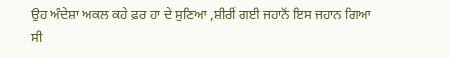ਉਹ ਅੰਦੇਸ਼ਾ ਅਕਲ ਕਹੇ ਫ਼ਰ ਹਾ ਦੇ ਸੁਣਿਆ ,ਸ਼ੀਰੀਂ ਗਈ ਜਹਾਨੋਂ ਇਸ ਜਹਾਨ ਗਿਆ ਸੀ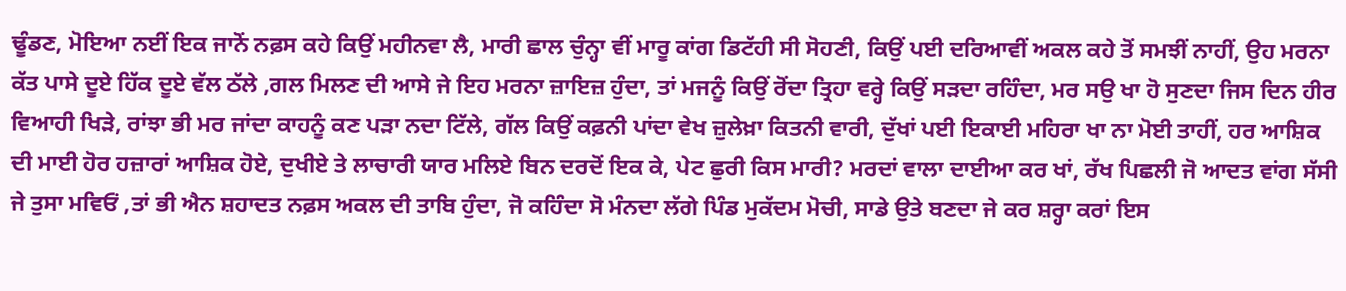ਢੂੰਡਣ, ਮੋਇਆ ਨਈਂ ਇਕ ਜਾਨੋਂ ਨਫ਼ਸ ਕਹੇ ਕਿਉਂ ਮਹੀਨਵਾ ਲੈ, ਮਾਰੀ ਛਾਲ ਚੁੰਨ੍ਹਾ ਵੀਂ ਮਾਰੂ ਕਾਂਗ ਡਿਟੱਹੀ ਸੀ ਸੋਹਣੀ, ਕਿਉਂ ਪਈ ਦਰਿਆਵੀਂ ਅਕਲ ਕਹੇ ਤੋਂ ਸਮਝੀਂ ਨਾਹੀਂ, ਉਹ ਮਰਨਾ ਕੱਤ ਪਾਸੇ ਦੂਏ ਹਿੱਕ ਦੂਏ ਵੱਲ ਠੱਲੇ ,ਗਲ ਮਿਲਣ ਦੀ ਆਸੇ ਜੇ ਇਹ ਮਰਨਾ ਜ਼ਾਇਜ਼ ਹੁੰਦਾ, ਤਾਂ ਮਜਨੂੰ ਕਿਉਂ ਰੋਂਦਾ ਤ੍ਰਿਹਾ ਵਰ੍ਹੇ ਕਿਉਂ ਸੜਦਾ ਰਹਿੰਦਾ, ਮਰ ਸਉ ਖਾ ਹੋ ਸੁਣਦਾ ਜਿਸ ਦਿਨ ਹੀਰ ਵਿਆਹੀ ਖਿੜੇ, ਰਾਂਝਾ ਭੀ ਮਰ ਜਾਂਦਾ ਕਾਹਨੂੰ ਕਣ ਪੜਾ ਨਦਾ ਟਿੱਲੇ, ਗੱਲ ਕਿਉਂ ਕਫ਼ਨੀ ਪਾਂਦਾ ਵੇਖ ਜ਼ੁਲੇਖ਼ਾ ਕਿਤਨੀ ਵਾਰੀ, ਦੁੱਖਾਂ ਪਈ ਇਕਾਈ ਮਹਿਰਾ ਖਾ ਨਾ ਮੋਈ ਤਾਹੀਂ, ਹਰ ਆਸ਼ਿਕ ਦੀ ਮਾਈ ਹੋਰ ਹਜ਼ਾਰਾਂ ਆਸ਼ਿਕ ਹੋਏ, ਦੁਖੀਏ ਤੇ ਲਾਚਾਰੀ ਯਾਰ ਮਲਿਏ ਬਿਨ ਦਰਦੋਂ ਇਕ ਕੇ, ਪੇਟ ਛੁਰੀ ਕਿਸ ਮਾਰੀ? ਮਰਦਾਂ ਵਾਲਾ ਦਾਈਆ ਕਰ ਖਾਂ, ਰੱਖ ਪਿਛਲੀ ਜੋ ਆਦਤ ਵਾਂਗ ਸੱਸੀ ਜੇ ਤੁਸਾ ਮਵਿਓਂ ,ਤਾਂ ਭੀ ਐਨ ਸ਼ਹਾਦਤ ਨਫ਼ਸ ਅਕਲ ਦੀ ਤਾਬਿ ਹੁੰਦਾ, ਜੋ ਕਹਿੰਦਾ ਸੋ ਮੰਨਦਾ ਲੱਗੇ ਪਿੰਡ ਮੁਕੱਦਮ ਮੋਚੀ, ਸਾਡੇ ਉਤੇ ਬਣਦਾ ਜੇ ਕਰ ਸ਼ਰ੍ਹਾ ਕਰਾਂ ਇਸ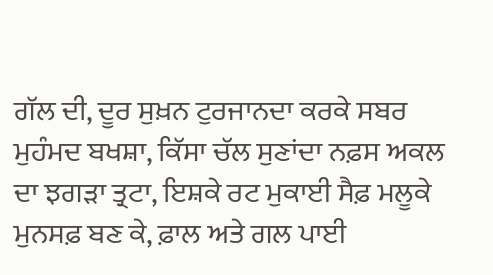ਗੱਲ ਦੀ, ਦੂਰ ਸੁਖ਼ਨ ਟੁਰਜਾਨਦਾ ਕਰਕੇ ਸਬਰ ਮੁਹੰਮਦ ਬਖਸ਼ਾ, ਕਿੱਸਾ ਚੱਲ ਸੁਣਾਂਦਾ ਨਫ਼ਸ ਅਕਲ ਦਾ ਝਗੜਾ ਤ੍ਰਟਾ, ਇਸ਼ਕੇ ਰਟ ਮੁਕਾਈ ਸੈਫ਼ ਮਲੂਕੇ ਮੁਨਸਫ਼ ਬਣ ਕੇ, ਫ਼ਾਲ ਅਤੇ ਗਲ ਪਾਈ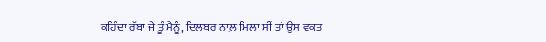ਕਹਿੰਦਾ ਰੱਬਾ ਜੇ ਤੂੰ ਮੈਨੂੰ, ਦਿਲਬਰ ਨਾਲ਼ ਮਿਲਾ ਸੀਂ ਤਾਂ ਉਸ ਵਕਤ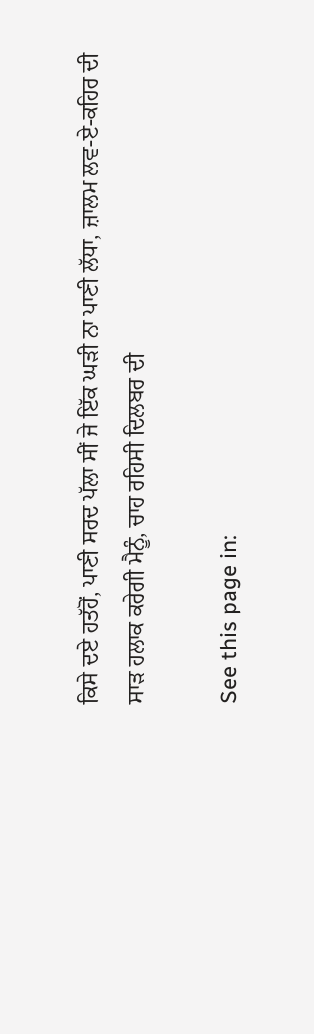ਕਿਸੇ ਦਏ ਹਤੱਹੋਂ, ਪਾਣੀ ਸਰਦ ਪੱਲਾ ਸੀਂ ਜੇ ਇੱਕ ਘੜੀ ਨਾ ਪਾਣੀ ਲੱਧਾ, ਜ਼ਾਲਮ ਲਵ-ਏ-ਕਹਿਰ ਦੀ ਸਾੜ ਹਲਾਕ ਕਰੇਗੀ ਮੈਨੂੰ, ਚਾਹ ਰਹਿਸੀ ਦਿਲਬਰ ਦੀ

See this page in: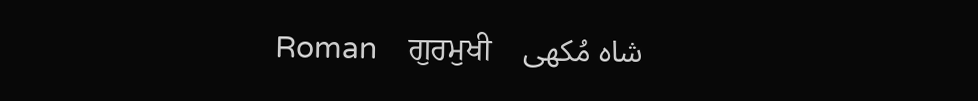Roman    ਗੁਰਮੁਖੀ    شاہ مُکھی